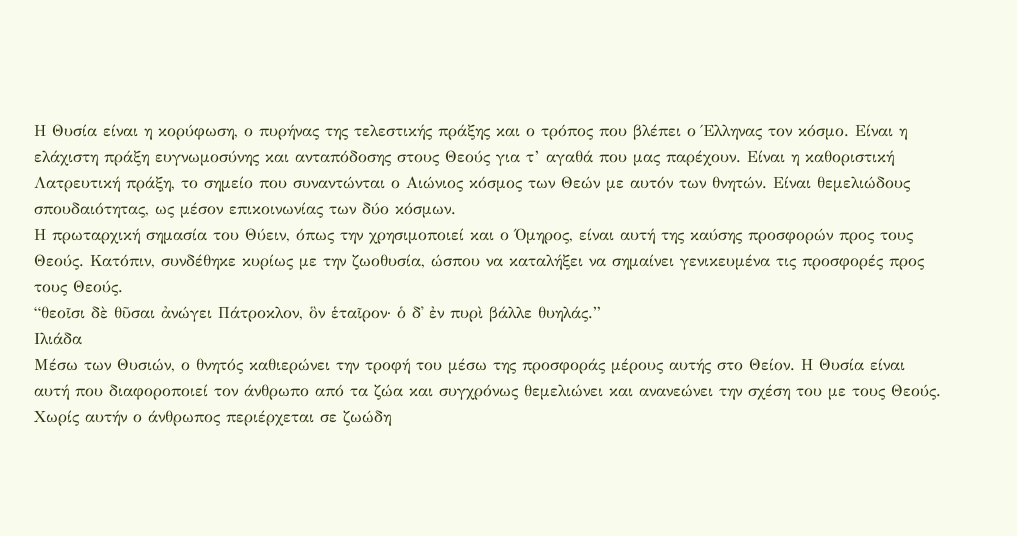Η Θυσία είναι η κορύφωση, ο πυρήνας της τελεστικής πράξης και ο τρόπος που βλέπει ο Έλληνας τον κόσμο. Είναι η ελάχιστη πράξη ευγνωμοσύνης και ανταπόδοσης στους Θεούς για τ’ αγαθά που μας παρέχουν. Είναι η καθοριστική Λατρευτική πράξη, το σημείο που συναντώνται ο Αιώνιος κόσμος των Θεών με αυτόν των θνητών. Είναι θεμελιώδους σπουδαιότητας, ως μέσον επικοινωνίας των δύο κόσμων.
Η πρωταρχική σημασία του Θύειν, όπως την χρησιμοποιεί και ο Όμηρος, είναι αυτή της καύσης προσφορών προς τους Θεούς. Κατόπιν, συνδέθηκε κυρίως με την ζωοθυσία, ώσπου να καταλήξει να σημαίνει γενικευμένα τις προσφορές προς τους Θεούς.
“θεοῖσι δὲ θῦσαι ἀνώγει Πάτροκλον, ὃν ἑταῖρον· ὁ δ᾽ ἐν πυρὶ βάλλε θυηλάς.”
Ιλιάδα
Μέσω των Θυσιών, ο θνητός καθιερώνει την τροφή του μέσω της προσφοράς μέρους αυτής στο Θείον. Η Θυσία είναι αυτή που διαφοροποιεί τον άνθρωπο από τα ζώα και συγχρόνως θεμελιώνει και ανανεώνει την σχέση του με τους Θεούς. Χωρίς αυτήν ο άνθρωπος περιέρχεται σε ζωώδη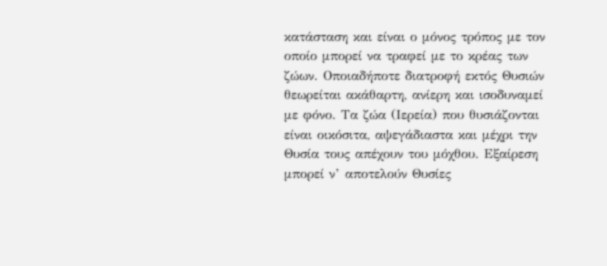κατάσταση και είναι ο μόνος τρόπος με τον οποίο μπορεί να τραφεί με το κρέας των ζώων. Οποιαδήποτε διατροφή εκτός Θυσιών θεωρείται ακάθαρτη, ανίερη και ισοδυναμεί με φόνο. Τα ζώα (Ιερεία) που θυσιάζονται είναι οικόσιτα, αψεγάδιαστα και μέχρι την Θυσία τους απέχουν του μόχθου. Εξαίρεση μπορεί ν’ αποτελούν Θυσίες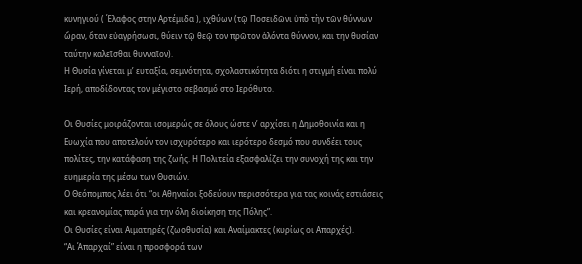κυνηγιού ( Έλαφος στην Αρτέμιδα ), ιχθύων (τῷ Ποσειδῶνι ὑπὸ τὴν τῶν θύννων ὥραν, ὅταν εὐαγρήσωσι, θύειν τῷ θεῷ τον πρῶτον ἁλόντα θύννον, και την θυσίαν ταύτην καλεῖσθαι θυνναῖον).
Η Θυσία γίνεται μ’ ευταξία, σεμνότητα, σχολαστικότητα διότι η στιγμή είναι πολύ Ιερή, αποδίδοντας τον μέγιστο σεβασμό στο Ιερόθυτο.

Οι Θυσίες μοιράζονται ισομερώς σε όλους ώστε ν’ αρχίσει η Δημοθοινία και η Ευωχία που αποτελούν τον ισχυρότερο και ιερότερο δεσμό που συνδέει τους πολίτες, την κατάφαση της ζωής. Η Πολιτεία εξασφαλίζει την συνοχή της και την ευημερία της μέσω των Θυσιών.
Ο Θεόπομπος λέει ότι “οι Αθηναίοι ξοδεύουν περισσότερα για τας κοινάς εστιάσεις και κρεανομίας παρά για την όλη διοίκηση της Πόλης”.
Οι Θυσίες είναι Αιματηρές (ζωοθυσία) και Αναίμακτες (κυρίως οι Απαρχές).
“Αι Άπαρχαί” είναι η προσφορά των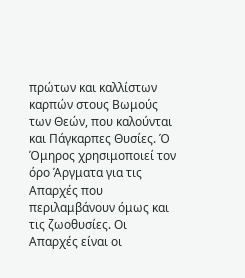πρώτων και καλλίστων καρπών στους Βωμούς των Θεών, που καλούνται και Πάγκαρπες Θυσίες. Ό Όμηρος χρησιμοποιεί τον όρο Άργματα για τις Απαρχές που περιλαμβάνουν όμως και τις ζωοθυσίες. Οι Απαρχές είναι οι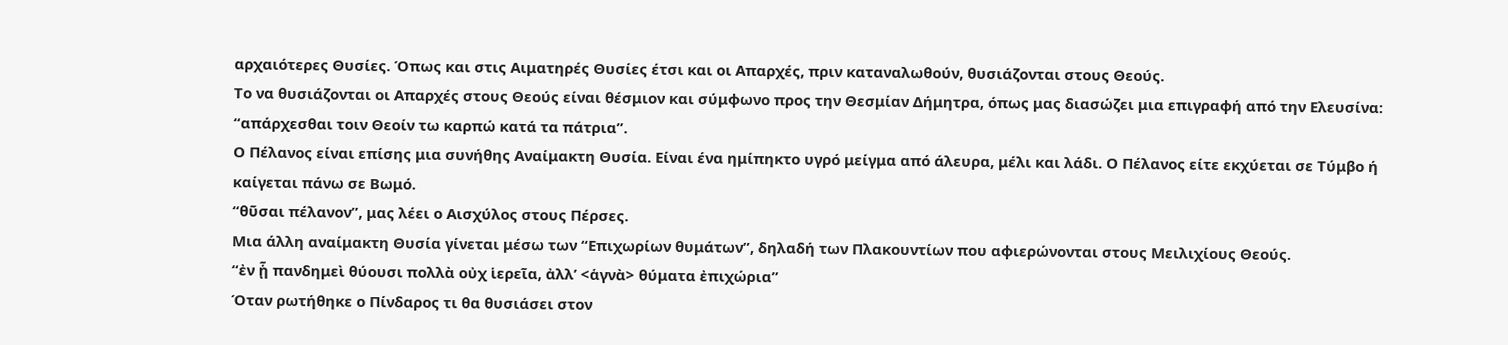αρχαιότερες Θυσίες. Όπως και στις Αιματηρές Θυσίες έτσι και οι Απαρχές, πριν καταναλωθούν, θυσιάζονται στους Θεούς.
Το να θυσιάζονται οι Απαρχές στους Θεούς είναι θέσμιον και σύμφωνο προς την Θεσμίαν Δήμητρα, όπως μας διασώζει μια επιγραφή από την Ελευσίνα:
“απάρχεσθαι τοιν Θεοίν τω καρπώ κατά τα πάτρια”.
Ο Πέλανος είναι επίσης μια συνήθης Αναίμακτη Θυσία. Είναι ένα ημίπηκτο υγρό μείγμα από άλευρα, μέλι και λάδι. Ο Πέλανος είτε εκχύεται σε Τύμβο ή καίγεται πάνω σε Βωμό.
“θῦσαι πέλανον”, μας λέει ο Αισχύλος στους Πέρσες.
Μια άλλη αναίμακτη Θυσία γίνεται μέσω των “Επιχωρίων θυμάτων”, δηλαδή των Πλακουντίων που αφιερώνονται στους Μειλιχίους Θεούς.
“ἐν ᾗ πανδημεὶ θύουσι πολλὰ οὐχ ἱερεῖα, ἀλλ’ <ἁγνὰ> θύματα ἐπιχώρια”
Όταν ρωτήθηκε ο Πίνδαρος τι θα θυσιάσει στον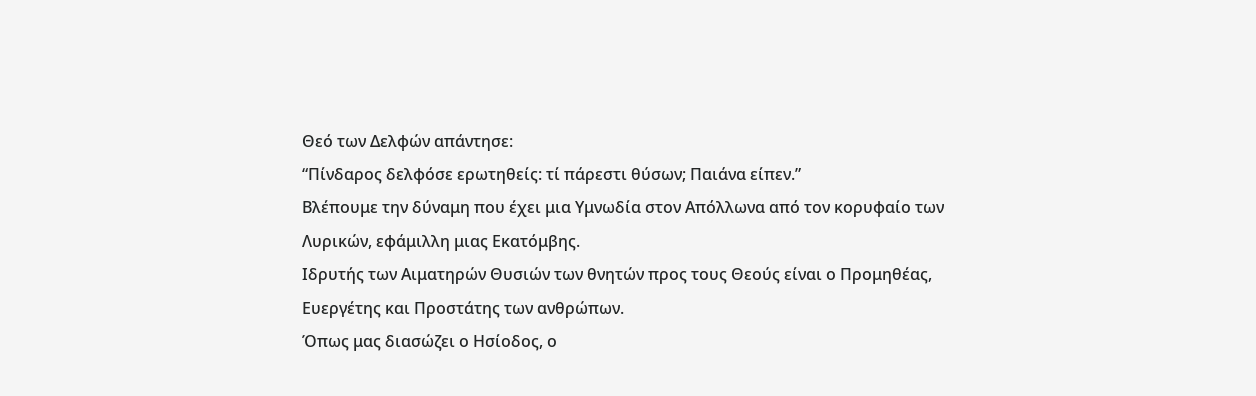Θεό των Δελφών απάντησε:
“Πίνδαρος δελφόσε ερωτηθείς: τί πάρεστι θύσων; Παιάνα είπεν.”
Βλέπουμε την δύναμη που έχει μια Υμνωδία στον Απόλλωνα από τον κορυφαίο των Λυρικών, εφάμιλλη μιας Εκατόμβης.
Ιδρυτής των Αιματηρών Θυσιών των θνητών προς τους Θεούς είναι ο Προμηθέας, Ευεργέτης και Προστάτης των ανθρώπων.
Όπως μας διασώζει ο Ησίοδος, ο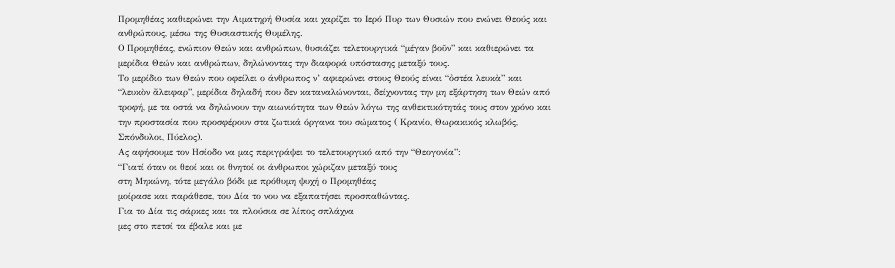Προμηθέας καθιερώνει την Αιματηρή Θυσία και χαρίζει το Ιερό Πυρ των Θυσιών που ενώνει Θεούς και ανθρώπους, μέσω της Θυσιαστικής Θυμέλης.
Ο Προμηθέας, ενώπιον Θεών και ανθρώπων, θυσιάζει τελετουργικά “μέγαν βοῦν” και καθιερώνει τα μερίδια Θεών και ανθρώπων, δηλώνοντας την διαφορά υπόστασης μεταξύ τους.
Το μερίδιο των Θεών που οφείλει ο άνθρωπος ν’ αφιερώνει στους Θεούς είναι “ὀστέα λευκὰ” και “λευκὸν ἄλειφαρ”, μερίδια δηλαδή που δεν καταναλώνονται, δείχνοντας την μη εξάρτηση των Θεών από τροφή, με τα οστά να δηλώνουν την αιωνιότητα των Θεών λόγω της ανθεκτικότητάς τους στον χρόνο και την προστασία που προσφέρουν στα ζωτικά όργανα του σώματος ( Κρανίο, Θωρακικός κλωβός, Σπόνδυλοι, Πύελος).
Ας αφήσουμε τον Ησίοδο να μας περιγράψει το τελετουργικό από την “Θεογονία”:
“Γιατί όταν οι θεοί και οι θνητοί οι άνθρωποι χώριζαν μεταξύ τους
στη Μηκώνη, τότε μεγάλο βόδι με πρόθυμη ψυχή ο Προμηθέας
μοίρασε και παράθεσε, του Δία το νου να εξαπατήσει προσπαθώντας.
Για το Δία τις σάρκες και τα πλούσια σε λίπος σπλάχνα
μες στο πετσί τα έβαλε και με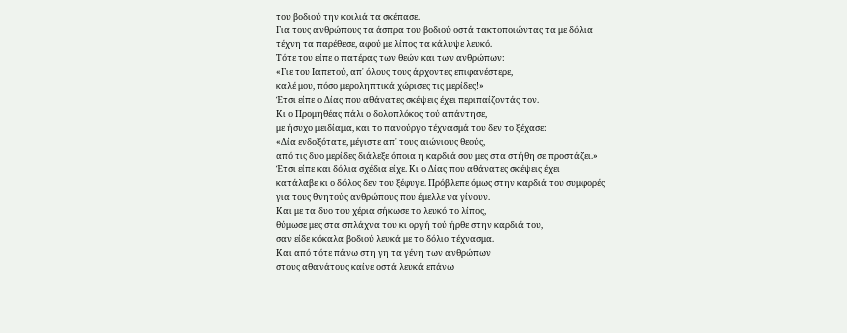του βοδιού την κοιλιά τα σκέπασε.
Για τους ανθρώπους τα άσπρα του βοδιού οστά τακτοποιώντας τα με δόλια
τέχνη τα παρέθεσε, αφού με λίπος τα κάλυψε λευκό.
Τότε του είπε ο πατέρας των θεών και των ανθρώπων:
«Γιε του Ιαπετού, απ᾽ όλους τους άρχοντες επιφανέστερε,
καλέ μου, πόσο μεροληπτικά χώρισες τις μερίδες!»
Έτσι είπε ο Δίας που αθάνατες σκέψεις έχει περιπαίζοντάς τον.
Κι ο Προμηθέας πάλι ο δολοπλόκος τού απάντησε,
με ήσυχο μειδίαμα, και το πανούργο τέχνασμά του δεν το ξέχασε:
«Δία ενδοξότατε, μέγιστε απ᾽ τους αιώνιους θεούς,
από τις δυο μερίδες διάλεξε όποια η καρδιά σου μες στα στήθη σε προστάζει.»
Έτσι είπε και δόλια σχέδια είχε. Κι ο Δίας που αθάνατες σκέψεις έχει
κατάλαβε κι ο δόλος δεν του ξέφυγε. Πρόβλεπε όμως στην καρδιά του συμφορές
για τους θνητούς ανθρώπους που έμελλε να γίνουν.
Και με τα δυο του χέρια σήκωσε το λευκό το λίπος,
θύμωσε μες στα σπλάχνα του κι οργή τού ήρθε στην καρδιά του,
σαν είδε κόκαλα βοδιού λευκά με το δόλιο τέχνασμα.
Και από τότε πάνω στη γη τα γένη των ανθρώπων
στους αθανάτους καίνε οστά λευκά επάνω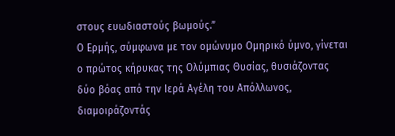στους ευωδιαστούς βωμούς.”
Ο Ερμής, σύμφωνα με τον ομώνυμο Ομηρικό ύμνο, γίνεται ο πρώτος κήρυκας της Ολύμπιας Θυσίας, θυσιάζοντας δύο βόας από την Ιερά Αγέλη του Απόλλωνος, διαμοιράζοντάς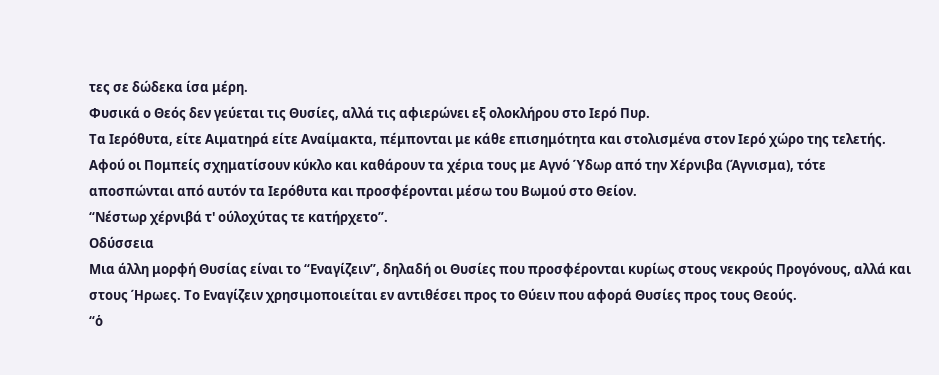τες σε δώδεκα ίσα μέρη.
Φυσικά ο Θεός δεν γεύεται τις Θυσίες, αλλά τις αφιερώνει εξ ολοκλήρου στο Ιερό Πυρ.
Τα Ιερόθυτα, είτε Αιματηρά είτε Αναίμακτα, πέμπονται με κάθε επισημότητα και στολισμένα στον Ιερό χώρο της τελετής. Αφού οι Πομπείς σχηματίσουν κύκλο και καθάρουν τα χέρια τους με Αγνό Ύδωρ από την Χέρνιβα (Άγνισμα), τότε αποσπώνται από αυτόν τα Ιερόθυτα και προσφέρονται μέσω του Βωμού στο Θείον.
“Νέστωρ χέρνιβά τ' ούλοχύτας τε κατήρχετο”.
Οδύσσεια
Μια άλλη μορφή Θυσίας είναι το “Εναγίζειν”, δηλαδή οι Θυσίες που προσφέρονται κυρίως στους νεκρούς Προγόνους, αλλά και στους Ήρωες. Το Εναγίζειν χρησιμοποιείται εν αντιθέσει προς το Θύειν που αφορά Θυσίες προς τους Θεούς.
“ὁ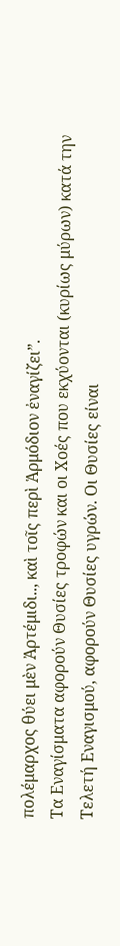πολέμαρχος θύει μὲν Ἀρτέμιδι.., καὶ τοῖς περὶ Ἁρμόδιον ἐναγίζει”.
Τα Εναγίσματα αφορούν Θυσίες τροφών και οι Χοές που εκχύονται (κυρίως μύρων) κατά την Τελετή Εναγισμού, αφορούν Θυσίες υγρών. Οι Θυσίες είναι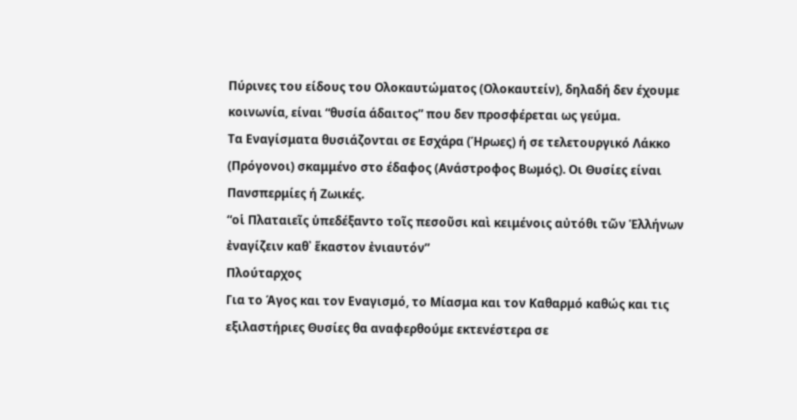Πύρινες του είδους του Ολοκαυτώματος (Ολοκαυτείν), δηλαδή δεν έχουμε κοινωνία, είναι “θυσία άδαιτος” που δεν προσφέρεται ως γεύμα.
Τα Εναγίσματα θυσιάζονται σε Εσχάρα (Ήρωες) ή σε τελετουργικό Λάκκο (Πρόγονοι) σκαμμένο στο έδαφος (Ανάστροφος Βωμός). Οι Θυσίες είναι Πανσπερμίες ή Ζωικές.
“οἱ Πλαταιεῖς ὑπεδέξαντο τοῖς πεσοῦσι καὶ κειμένοις αὐτόθι τῶν Ἑλλήνων ἐναγίζειν καθ᾽ ἕκαστον ἐνιαυτόν”
Πλούταρχος
Για το Άγος και τον Εναγισμό, το Μίασμα και τον Καθαρμό καθώς και τις εξιλαστήριες Θυσίες θα αναφερθούμε εκτενέστερα σε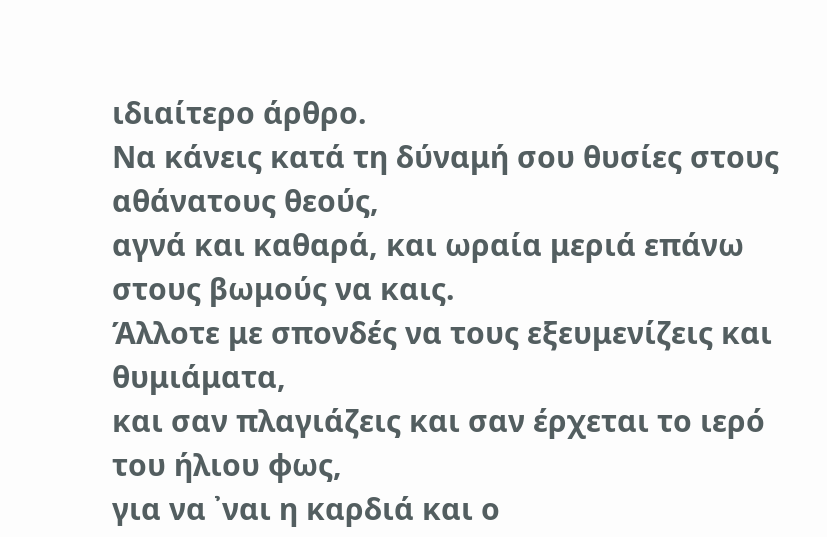ιδιαίτερο άρθρο.
Να κάνεις κατά τη δύναμή σου θυσίες στους αθάνατους θεούς,
αγνά και καθαρά, και ωραία μεριά επάνω στους βωμούς να καις.
Άλλοτε με σπονδές να τους εξευμενίζεις και θυμιάματα,
και σαν πλαγιάζεις και σαν έρχεται το ιερό του ήλιου φως,
για να ᾽ναι η καρδιά και ο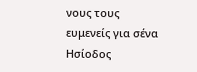νους τους ευμενείς για σένα
Ησίοδος